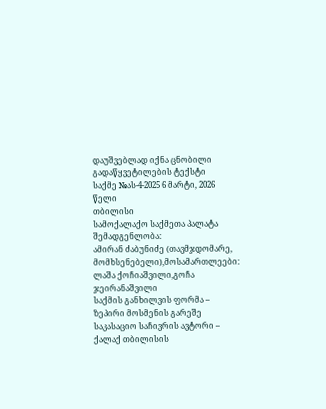დაუშვებლად იქნა ცნობილი
გადაწყვეტილების ტექსტი
საქმე №ას-4-2025 6 მარტი, 2026 წელი
თბილისი
სამოქალაქო საქმეთა პალატა
შემადგენლობა:
ამირან ძაბუნიძე (თავმჯდომარე, მომხსენებელი),მოსამართლეები: ლაშა ქოჩიაშვილი,გოჩა ჯეირანაშვილი
საქმის განხილვის ფორმა – ზეპირი მოსმენის გარეშე
საკასაციო საჩივრის ავტორი – ქალაქ თბილისის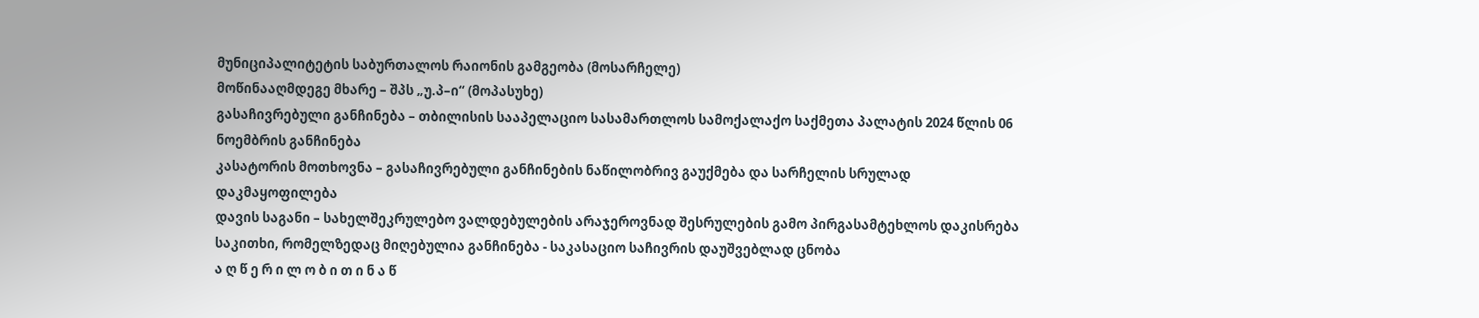მუნიციპალიტეტის საბურთალოს რაიონის გამგეობა (მოსარჩელე)
მოწინააღმდეგე მხარე – შპს „უ.პ–ი“ (მოპასუხე)
გასაჩივრებული განჩინება – თბილისის სააპელაციო სასამართლოს სამოქალაქო საქმეთა პალატის 2024 წლის 06 ნოემბრის განჩინება
კასატორის მოთხოვნა – გასაჩივრებული განჩინების ნაწილობრივ გაუქმება და სარჩელის სრულად დაკმაყოფილება
დავის საგანი – სახელშეკრულებო ვალდებულების არაჯეროვნად შესრულების გამო პირგასამტეხლოს დაკისრება
საკითხი, რომელზედაც მიღებულია განჩინება - საკასაციო საჩივრის დაუშვებლად ცნობა
ა ღ წ ე რ ი ლ ო ბ ი თ ი ნ ა წ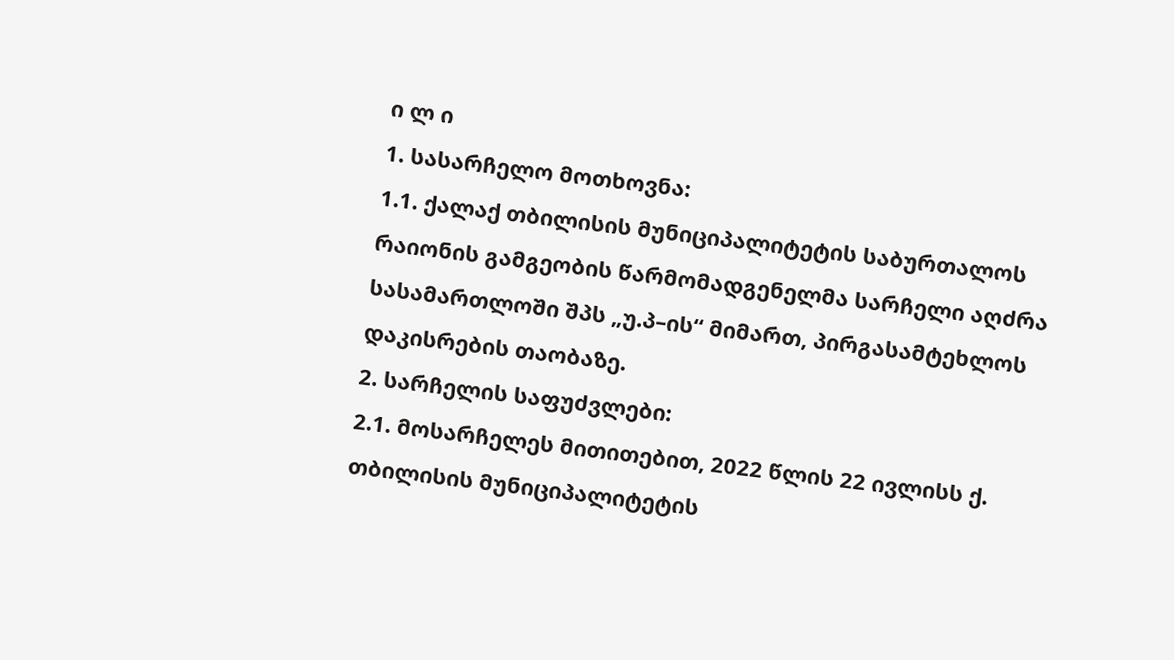ი ლ ი
1. სასარჩელო მოთხოვნა:
1.1. ქალაქ თბილისის მუნიციპალიტეტის საბურთალოს რაიონის გამგეობის წარმომადგენელმა სარჩელი აღძრა სასამართლოში შპს „უ.პ–ის“ მიმართ, პირგასამტეხლოს დაკისრების თაობაზე.
2. სარჩელის საფუძვლები:
2.1. მოსარჩელეს მითითებით, 2022 წლის 22 ივლისს ქ. თბილისის მუნიციპალიტეტის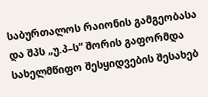საბურთალოს რაიონის გამგეობასა და შპს „უ.პ–ს“ შორის გაფორმდა სახელმწიფო შესყიდვების შესახებ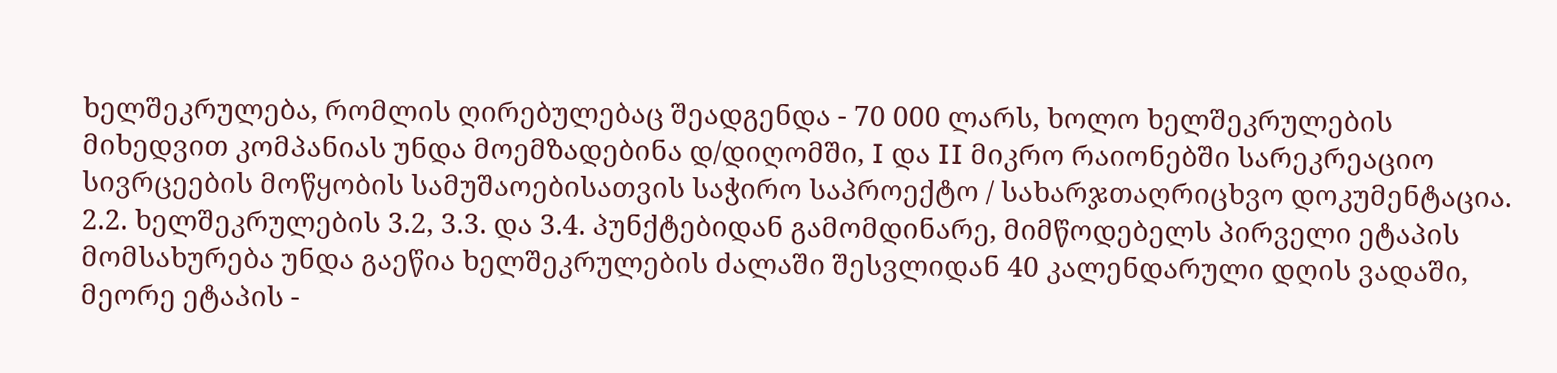ხელშეკრულება, რომლის ღირებულებაც შეადგენდა - 70 000 ლარს, ხოლო ხელშეკრულების მიხედვით კომპანიას უნდა მოემზადებინა დ/დიღომში, I და II მიკრო რაიონებში სარეკრეაციო სივრცეების მოწყობის სამუშაოებისათვის საჭირო საპროექტო / სახარჯთაღრიცხვო დოკუმენტაცია.
2.2. ხელშეკრულების 3.2, 3.3. და 3.4. პუნქტებიდან გამომდინარე, მიმწოდებელს პირველი ეტაპის მომსახურება უნდა გაეწია ხელშეკრულების ძალაში შესვლიდან 40 კალენდარული დღის ვადაში, მეორე ეტაპის -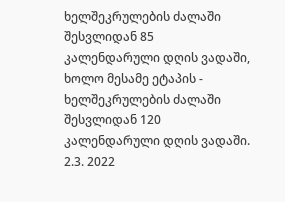ხელშეკრულების ძალაში შესვლიდან 85 კალენდარული დღის ვადაში, ხოლო მესამე ეტაპის - ხელშეკრულების ძალაში შესვლიდან 120 კალენდარული დღის ვადაში.
2.3. 2022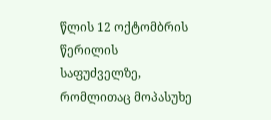წლის 12 ოქტომბრის წერილის საფუძველზე, რომლითაც მოპასუხე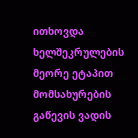ითხოვდა ხელშეკრულების მეორე ეტაპით მომსახურების გაწევის ვადის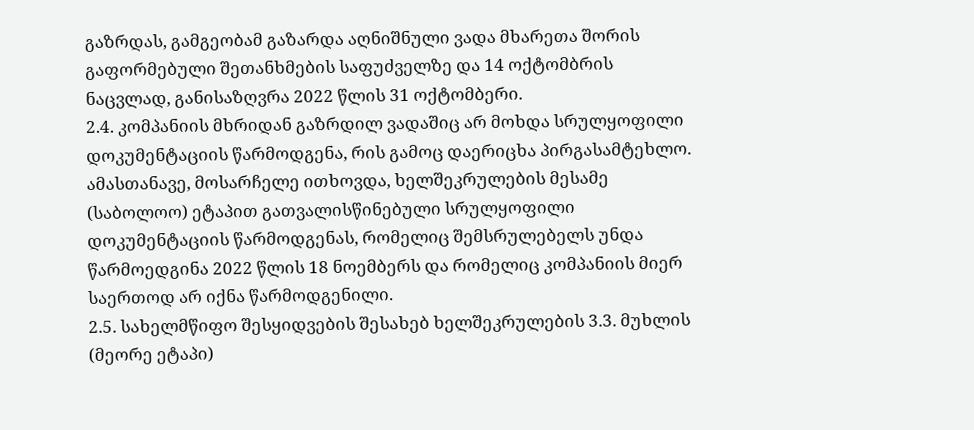გაზრდას, გამგეობამ გაზარდა აღნიშნული ვადა მხარეთა შორის გაფორმებული შეთანხმების საფუძველზე და 14 ოქტომბრის ნაცვლად, განისაზღვრა 2022 წლის 31 ოქტომბერი.
2.4. კომპანიის მხრიდან გაზრდილ ვადაშიც არ მოხდა სრულყოფილი დოკუმენტაციის წარმოდგენა, რის გამოც დაერიცხა პირგასამტეხლო. ამასთანავე, მოსარჩელე ითხოვდა, ხელშეკრულების მესამე (საბოლოო) ეტაპით გათვალისწინებული სრულყოფილი დოკუმენტაციის წარმოდგენას, რომელიც შემსრულებელს უნდა წარმოედგინა 2022 წლის 18 ნოემბერს და რომელიც კომპანიის მიერ საერთოდ არ იქნა წარმოდგენილი.
2.5. სახელმწიფო შესყიდვების შესახებ ხელშეკრულების 3.3. მუხლის (მეორე ეტაპი)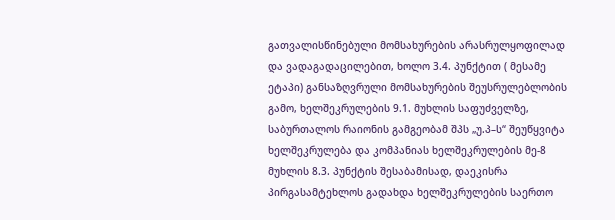გათვალისწინებული მომსახურების არასრულყოფილად და ვადაგადაცილებით, ხოლო 3.4. პუნქტით ( მესამე ეტაპი) განსაზღვრული მომსახურების შეუსრულებლობის გამო, ხელშეკრულების 9.1. მუხლის საფუძველზე, საბურთალოს რაიონის გამგეობამ შპს „უ.პ–ს“ შეუწყვიტა ხელშეკრულება და კომპანიას ხელშეკრულების მე-8 მუხლის 8.3. პუნქტის შესაბამისად, დაეკისრა პირგასამტეხლოს გადახდა ხელშეკრულების საერთო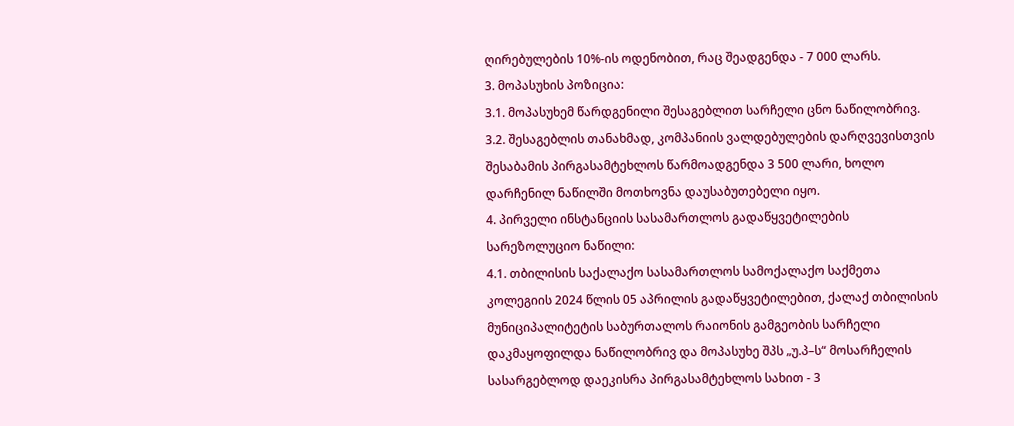ღირებულების 10%-ის ოდენობით, რაც შეადგენდა - 7 000 ლარს.
3. მოპასუხის პოზიცია:
3.1. მოპასუხემ წარდგენილი შესაგებლით სარჩელი ცნო ნაწილობრივ.
3.2. შესაგებლის თანახმად, კომპანიის ვალდებულების დარღვევისთვის შესაბამის პირგასამტეხლოს წარმოადგენდა 3 500 ლარი, ხოლო დარჩენილ ნაწილში მოთხოვნა დაუსაბუთებელი იყო.
4. პირველი ინსტანციის სასამართლოს გადაწყვეტილების სარეზოლუციო ნაწილი:
4.1. თბილისის საქალაქო სასამართლოს სამოქალაქო საქმეთა კოლეგიის 2024 წლის 05 აპრილის გადაწყვეტილებით, ქალაქ თბილისის მუნიციპალიტეტის საბურთალოს რაიონის გამგეობის სარჩელი დაკმაყოფილდა ნაწილობრივ და მოპასუხე შპს „უ.პ–ს“ მოსარჩელის სასარგებლოდ დაეკისრა პირგასამტეხლოს სახით - 3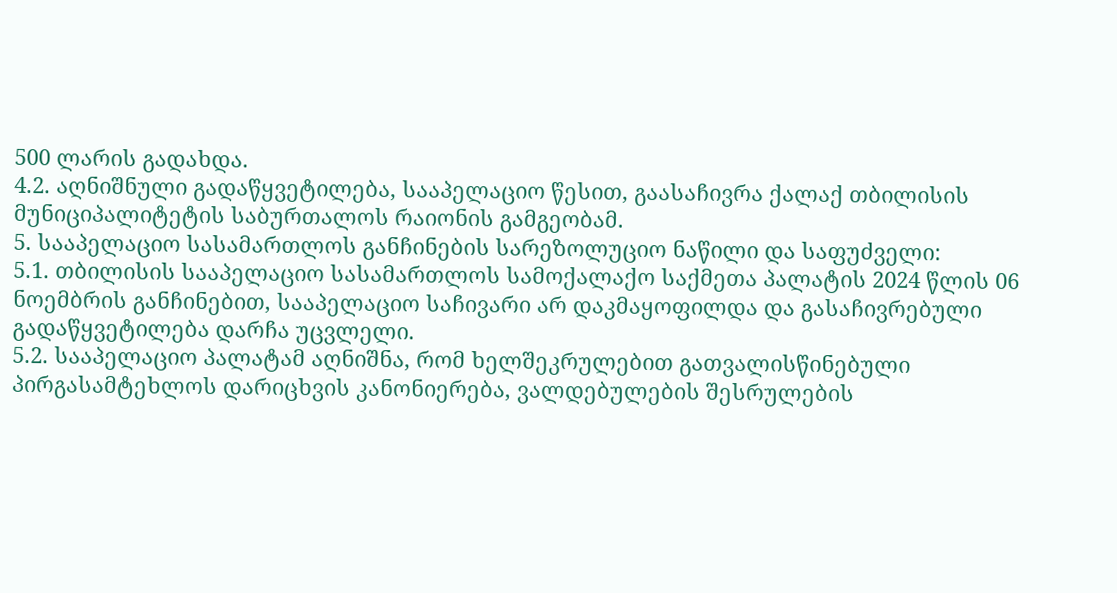500 ლარის გადახდა.
4.2. აღნიშნული გადაწყვეტილება, სააპელაციო წესით, გაასაჩივრა ქალაქ თბილისის მუნიციპალიტეტის საბურთალოს რაიონის გამგეობამ.
5. სააპელაციო სასამართლოს განჩინების სარეზოლუციო ნაწილი და საფუძველი:
5.1. თბილისის სააპელაციო სასამართლოს სამოქალაქო საქმეთა პალატის 2024 წლის 06 ნოემბრის განჩინებით, სააპელაციო საჩივარი არ დაკმაყოფილდა და გასაჩივრებული გადაწყვეტილება დარჩა უცვლელი.
5.2. სააპელაციო პალატამ აღნიშნა, რომ ხელშეკრულებით გათვალისწინებული პირგასამტეხლოს დარიცხვის კანონიერება, ვალდებულების შესრულების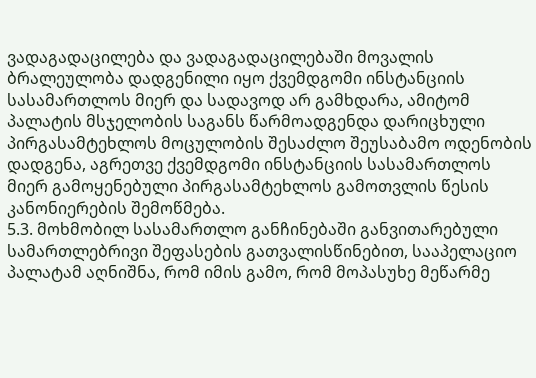ვადაგადაცილება და ვადაგადაცილებაში მოვალის ბრალეულობა დადგენილი იყო ქვემდგომი ინსტანციის სასამართლოს მიერ და სადავოდ არ გამხდარა, ამიტომ პალატის მსჯელობის საგანს წარმოადგენდა დარიცხული პირგასამტეხლოს მოცულობის შესაძლო შეუსაბამო ოდენობის დადგენა, აგრეთვე ქვემდგომი ინსტანციის სასამართლოს მიერ გამოყენებული პირგასამტეხლოს გამოთვლის წესის კანონიერების შემოწმება.
5.3. მოხმობილ სასამართლო განჩინებაში განვითარებული სამართლებრივი შეფასების გათვალისწინებით, სააპელაციო პალატამ აღნიშნა, რომ იმის გამო, რომ მოპასუხე მეწარმე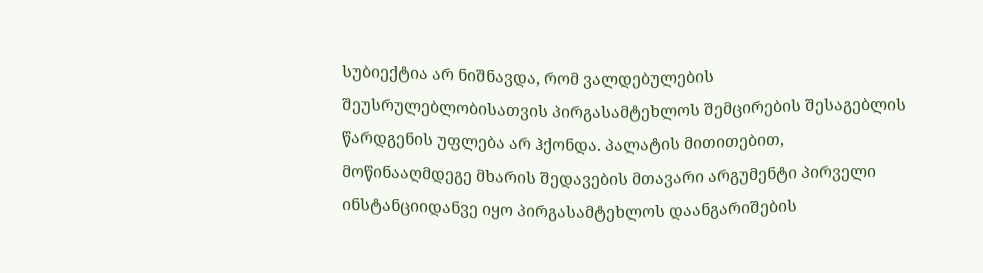სუბიექტია არ ნიშნავდა, რომ ვალდებულების შეუსრულებლობისათვის პირგასამტეხლოს შემცირების შესაგებლის წარდგენის უფლება არ ჰქონდა. პალატის მითითებით, მოწინააღმდეგე მხარის შედავების მთავარი არგუმენტი პირველი ინსტანციიდანვე იყო პირგასამტეხლოს დაანგარიშების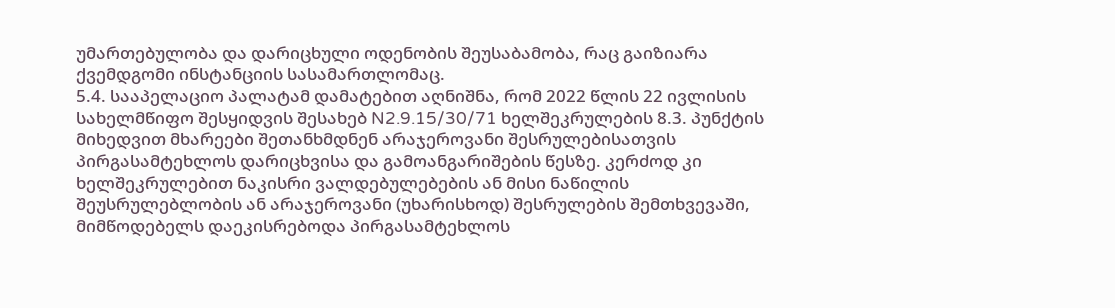უმართებულობა და დარიცხული ოდენობის შეუსაბამობა, რაც გაიზიარა ქვემდგომი ინსტანციის სასამართლომაც.
5.4. სააპელაციო პალატამ დამატებით აღნიშნა, რომ 2022 წლის 22 ივლისის სახელმწიფო შესყიდვის შესახებ N2.9.15/30/71 ხელშეკრულების 8.3. პუნქტის მიხედვით მხარეები შეთანხმდნენ არაჯეროვანი შესრულებისათვის პირგასამტეხლოს დარიცხვისა და გამოანგარიშების წესზე. კერძოდ კი ხელშეკრულებით ნაკისრი ვალდებულებების ან მისი ნაწილის შეუსრულებლობის ან არაჯეროვანი (უხარისხოდ) შესრულების შემთხვევაში, მიმწოდებელს დაეკისრებოდა პირგასამტეხლოს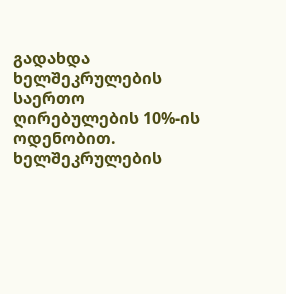გადახდა ხელშეკრულების საერთო ღირებულების 10%-ის ოდენობით. ხელშეკრულების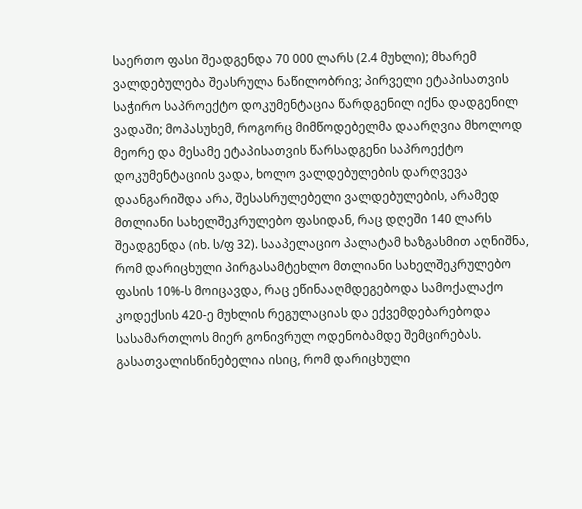საერთო ფასი შეადგენდა 70 000 ლარს (2.4 მუხლი); მხარემ ვალდებულება შეასრულა ნაწილობრივ; პირველი ეტაპისათვის საჭირო საპროექტო დოკუმენტაცია წარდგენილ იქნა დადგენილ ვადაში; მოპასუხემ, როგორც მიმწოდებელმა დაარღვია მხოლოდ მეორე და მესამე ეტაპისათვის წარსადგენი საპროექტო დოკუმენტაციის ვადა, ხოლო ვალდებულების დარღვევა დაანგარიშდა არა, შესასრულებელი ვალდებულების, არამედ მთლიანი სახელშეკრულებო ფასიდან, რაც დღეში 140 ლარს შეადგენდა (იხ. ს/ფ 32). სააპელაციო პალატამ ხაზგასმით აღნიშნა, რომ დარიცხული პირგასამტეხლო მთლიანი სახელშეკრულებო ფასის 10%-ს მოიცავდა, რაც ეწინააღმდეგებოდა სამოქალაქო კოდექსის 420-ე მუხლის რეგულაციას და ექვემდებარებოდა სასამართლოს მიერ გონივრულ ოდენობამდე შემცირებას. გასათვალისწინებელია ისიც, რომ დარიცხული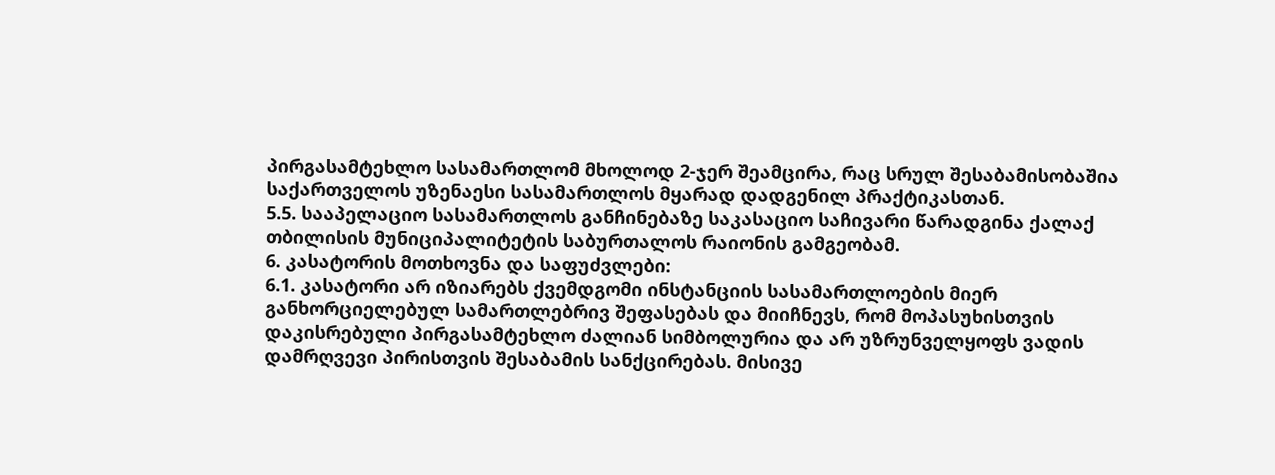პირგასამტეხლო სასამართლომ მხოლოდ 2-ჯერ შეამცირა, რაც სრულ შესაბამისობაშია საქართველოს უზენაესი სასამართლოს მყარად დადგენილ პრაქტიკასთან.
5.5. სააპელაციო სასამართლოს განჩინებაზე საკასაციო საჩივარი წარადგინა ქალაქ თბილისის მუნიციპალიტეტის საბურთალოს რაიონის გამგეობამ.
6. კასატორის მოთხოვნა და საფუძვლები:
6.1. კასატორი არ იზიარებს ქვემდგომი ინსტანციის სასამართლოების მიერ განხორციელებულ სამართლებრივ შეფასებას და მიიჩნევს, რომ მოპასუხისთვის დაკისრებული პირგასამტეხლო ძალიან სიმბოლურია და არ უზრუნველყოფს ვადის დამრღვევი პირისთვის შესაბამის სანქცირებას. მისივე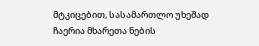მტკიცებით, სასამართლო უხეშად ჩაერია მხარეთა ნების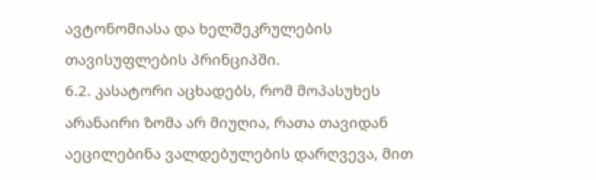ავტონომიასა და ხელშეკრულების თავისუფლების პრინციპში.
6.2. კასატორი აცხადებს, რომ მოპასუხეს არანაირი ზომა არ მიუღია, რათა თავიდან აეცილებინა ვალდებულების დარღვევა, მით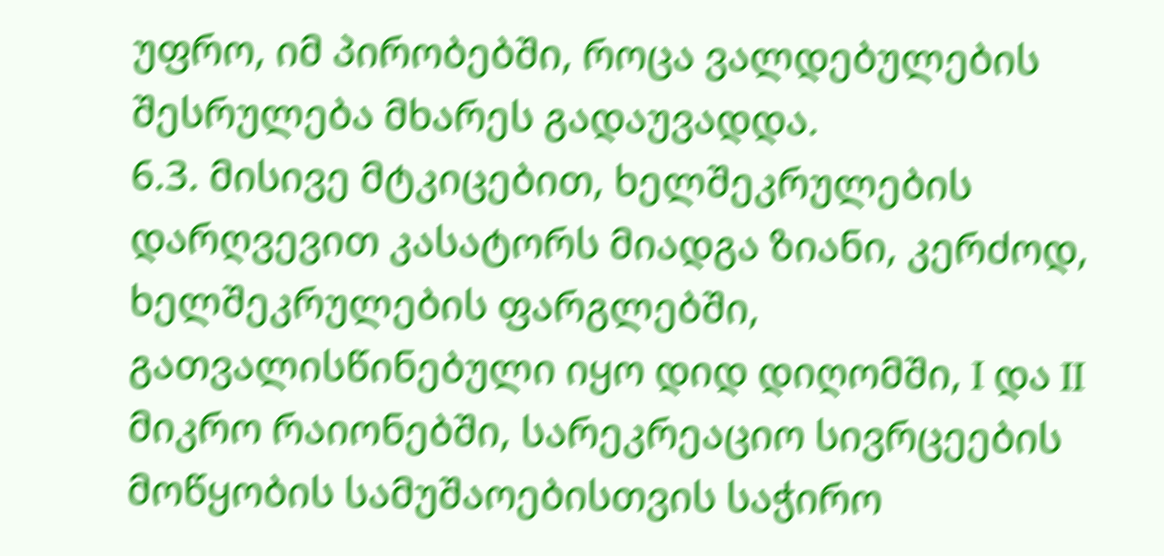უფრო, იმ პირობებში, როცა ვალდებულების შესრულება მხარეს გადაუვადდა.
6.3. მისივე მტკიცებით, ხელშეკრულების დარღვევით კასატორს მიადგა ზიანი, კერძოდ, ხელშეკრულების ფარგლებში, გათვალისწინებული იყო დიდ დიღომში, I და II მიკრო რაიონებში, სარეკრეაციო სივრცეების მოწყობის სამუშაოებისთვის საჭირო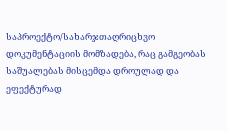საპროექტო/სახარჯთაღრიცხვო დოკუმენტაციის მომზადება, რაც გამგეობას საშუალებას მისცემდა დროულად და ეფექტურად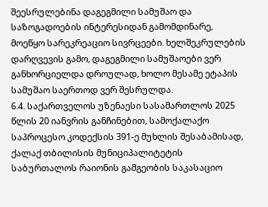შეესრულებინა დაგეგმილი სამუშაო და საზოგადოების ინტერესიდან გამომდინარე, მოეწყო სარეკრეაციო სივრცეები. ხელშეკრულების დარღვევის გამო, დაგეგმილი სამუშაოები ვერ განხორციელდა დროულად, ხოლო მესამე ეტაპის სამუშაო საერთოდ ვერ შესრულდა.
6.4. საქართველოს უზენაესი სასამართლოს 2025 წლის 20 იანვრის განჩინებით, სამოქალაქო საპროცესო კოდექსის 391-ე მუხლის შესაბამისად, ქალაქ თბილისის მუნიციპალიტეტის საბურთალოს რაიონის გამგეობის საკასაციო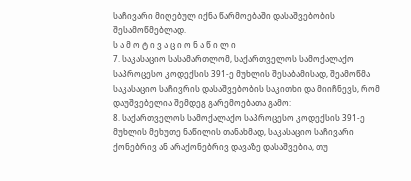საჩივარი მიღებულ იქნა წარმოებაში დასაშვებობის შესამოწმებლად.
ს ა მ ო ტ ი ვ ა ც ი ო ნ ა წ ი ლ ი
7. საკასაციო სასამართლომ, საქართველოს სამოქალაქო საპროცესო კოდექსის 391-ე მუხლის შესაბამისად, შეამოწმა საკასაციო საჩივრის დასაშვებობის საკითხი და მიიჩნევს, რომ დაუშვებელია შემდეგ გარემოებათა გამო:
8. საქართველოს სამოქალაქო საპროცესო კოდექსის 391-ე მუხლის მეხუთე ნაწილის თანახმად, საკასაციო საჩივარი ქონებრივ ან არაქონებრივ დავაზე დასაშვებია, თუ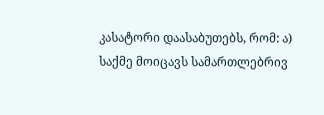კასატორი დაასაბუთებს, რომ: ა) საქმე მოიცავს სამართლებრივ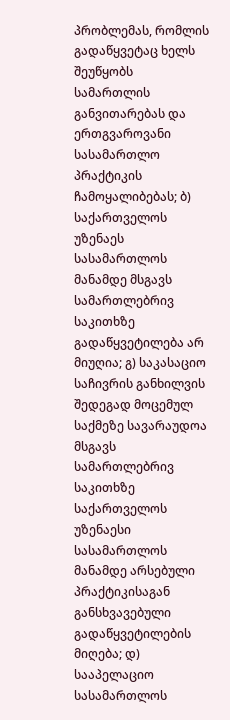პრობლემას, რომლის გადაწყვეტაც ხელს შეუწყობს სამართლის განვითარებას და ერთგვაროვანი სასამართლო პრაქტიკის ჩამოყალიბებას; ბ) საქართველოს უზენაეს სასამართლოს მანამდე მსგავს სამართლებრივ საკითხზე გადაწყვეტილება არ მიუღია; გ) საკასაციო საჩივრის განხილვის შედეგად მოცემულ საქმეზე სავარაუდოა მსგავს სამართლებრივ საკითხზე საქართველოს უზენაესი სასამართლოს მანამდე არსებული პრაქტიკისაგან განსხვავებული გადაწყვეტილების მიღება; დ) სააპელაციო სასამართლოს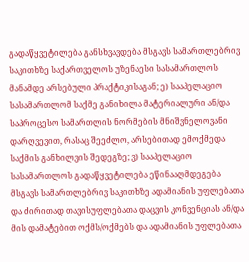გადაწყვეტილება განსხვავდება მსგავს სამართლებრივ საკითხზე საქართველოს უზენაესი სასამართლოს მანამდე არსებული პრაქტიკისაგან; ე) სააპელაციო სასამართლომ საქმე განიხილა მატერიალური ან/და საპროცესო სამართლის ნორმების მნიშვნელოვანი დარღვევით, რასაც შეეძლო, არსებითად ემოქმედა საქმის განხილვის შედეგზე; ვ) სააპელაციო სასამართლოს გადაწყვეტილება ეწინააღმდეგება მსგავს სამართლებრივ საკითხზე ადამიანის უფლებათა და ძირითად თავისუფლებათა დაცვის კონვენციას ან/და მის დამატებით ოქმს/ოქმებს და ადამიანის უფლებათა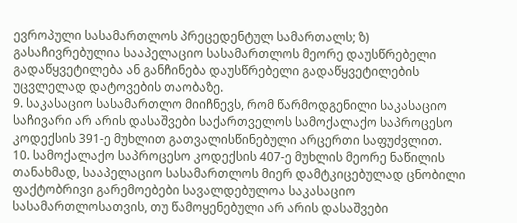ევროპული სასამართლოს პრეცედენტულ სამართალს; ზ) გასაჩივრებულია სააპელაციო სასამართლოს მეორე დაუსწრებელი გადაწყვეტილება ან განჩინება დაუსწრებელი გადაწყვეტილების უცვლელად დატოვების თაობაზე.
9. საკასაციო სასამართლო მიიჩნევს, რომ წარმოდგენილი საკასაციო საჩივარი არ არის დასაშვები საქართველოს სამოქალაქო საპროცესო კოდექსის 391-ე მუხლით გათვალისწინებული არცერთი საფუძვლით.
10. სამოქალაქო საპროცესო კოდექსის 407-ე მუხლის მეორე ნაწილის თანახმად, სააპელაციო სასამართლოს მიერ დამტკიცებულად ცნობილი ფაქტობრივი გარემოებები სავალდებულოა საკასაციო სასამართლოსათვის, თუ წამოყენებული არ არის დასაშვები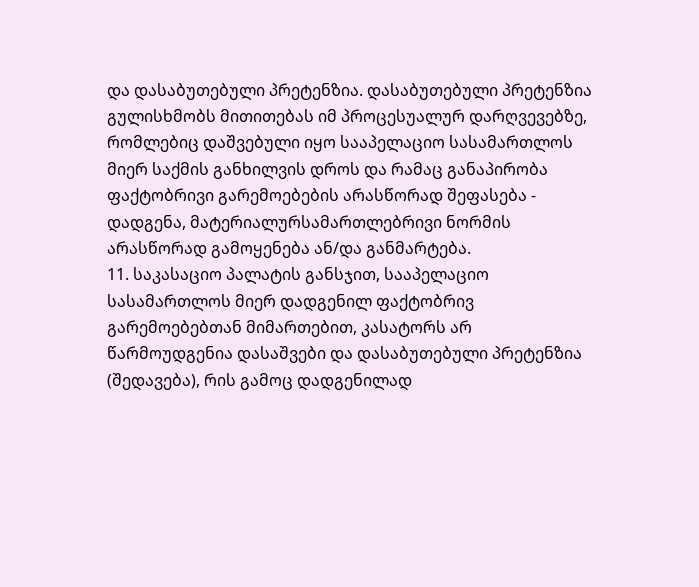და დასაბუთებული პრეტენზია. დასაბუთებული პრეტენზია გულისხმობს მითითებას იმ პროცესუალურ დარღვევებზე, რომლებიც დაშვებული იყო სააპელაციო სასამართლოს მიერ საქმის განხილვის დროს და რამაც განაპირობა ფაქტობრივი გარემოებების არასწორად შეფასება - დადგენა, მატერიალურსამართლებრივი ნორმის არასწორად გამოყენება ან/და განმარტება.
11. საკასაციო პალატის განსჯით, სააპელაციო სასამართლოს მიერ დადგენილ ფაქტობრივ გარემოებებთან მიმართებით, კასატორს არ წარმოუდგენია დასაშვები და დასაბუთებული პრეტენზია (შედავება), რის გამოც დადგენილად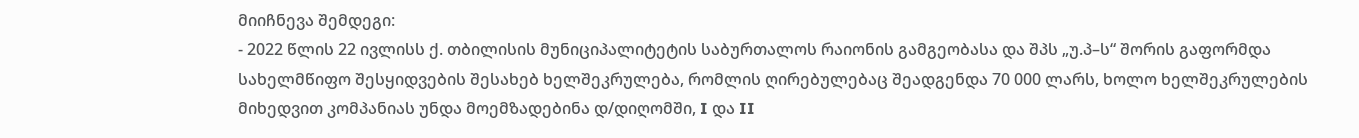მიიჩნევა შემდეგი:
- 2022 წლის 22 ივლისს ქ. თბილისის მუნიციპალიტეტის საბურთალოს რაიონის გამგეობასა და შპს „უ.პ–ს“ შორის გაფორმდა სახელმწიფო შესყიდვების შესახებ ხელშეკრულება, რომლის ღირებულებაც შეადგენდა 70 000 ლარს, ხოლო ხელშეკრულების მიხედვით კომპანიას უნდა მოემზადებინა დ/დიღომში, I და II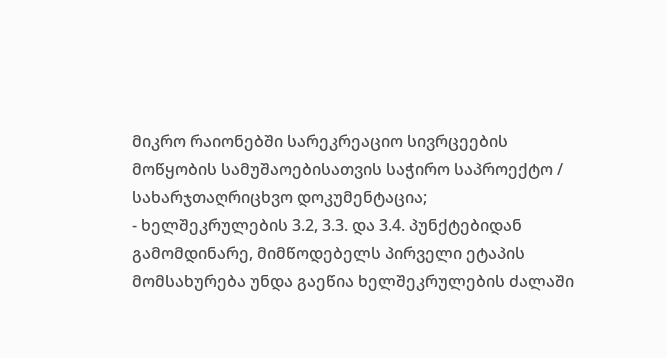მიკრო რაიონებში სარეკრეაციო სივრცეების მოწყობის სამუშაოებისათვის საჭირო საპროექტო / სახარჯთაღრიცხვო დოკუმენტაცია;
- ხელშეკრულების 3.2, 3.3. და 3.4. პუნქტებიდან გამომდინარე, მიმწოდებელს პირველი ეტაპის მომსახურება უნდა გაეწია ხელშეკრულების ძალაში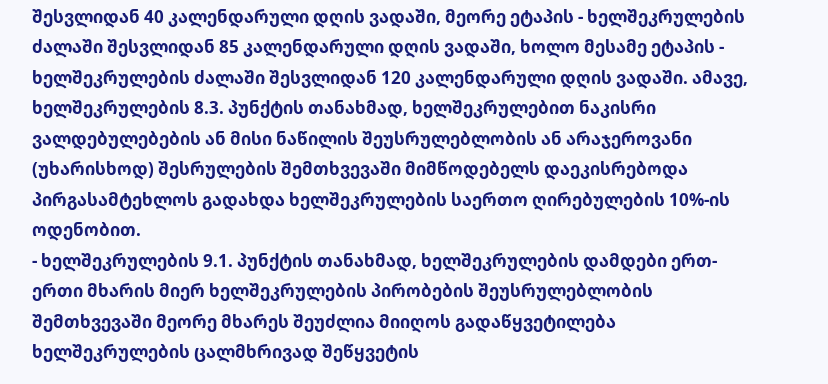შესვლიდან 40 კალენდარული დღის ვადაში, მეორე ეტაპის - ხელშეკრულების ძალაში შესვლიდან 85 კალენდარული დღის ვადაში, ხოლო მესამე ეტაპის - ხელშეკრულების ძალაში შესვლიდან 120 კალენდარული დღის ვადაში. ამავე, ხელშეკრულების 8.3. პუნქტის თანახმად, ხელშეკრულებით ნაკისრი ვალდებულებების ან მისი ნაწილის შეუსრულებლობის ან არაჯეროვანი (უხარისხოდ) შესრულების შემთხვევაში მიმწოდებელს დაეკისრებოდა პირგასამტეხლოს გადახდა ხელშეკრულების საერთო ღირებულების 10%-ის ოდენობით.
- ხელშეკრულების 9.1. პუნქტის თანახმად, ხელშეკრულების დამდები ერთ-ერთი მხარის მიერ ხელშეკრულების პირობების შეუსრულებლობის შემთხვევაში მეორე მხარეს შეუძლია მიიღოს გადაწყვეტილება ხელშეკრულების ცალმხრივად შეწყვეტის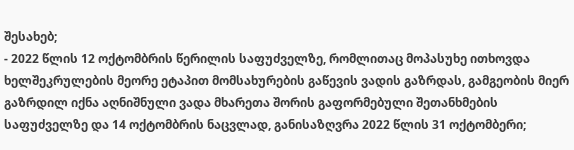შესახებ;
- 2022 წლის 12 ოქტომბრის წერილის საფუძველზე, რომლითაც მოპასუხე ითხოვდა ხელშეკრულების მეორე ეტაპით მომსახურების გაწევის ვადის გაზრდას, გამგეობის მიერ გაზრდილ იქნა აღნიშნული ვადა მხარეთა შორის გაფორმებული შეთანხმების საფუძველზე და 14 ოქტომბრის ნაცვლად, განისაზღვრა 2022 წლის 31 ოქტომბერი;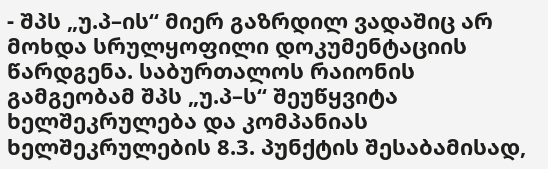- შპს „უ.პ–ის“ მიერ გაზრდილ ვადაშიც არ მოხდა სრულყოფილი დოკუმენტაციის წარდგენა. საბურთალოს რაიონის გამგეობამ შპს „უ.პ–ს“ შეუწყვიტა ხელშეკრულება და კომპანიას ხელშეკრულების 8.3. პუნქტის შესაბამისად,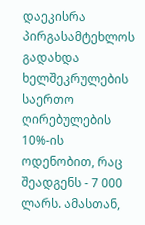დაეკისრა პირგასამტეხლოს გადახდა ხელშეკრულების საერთო ღირებულების 10%-ის ოდენობით, რაც შეადგენს - 7 000 ლარს. ამასთან,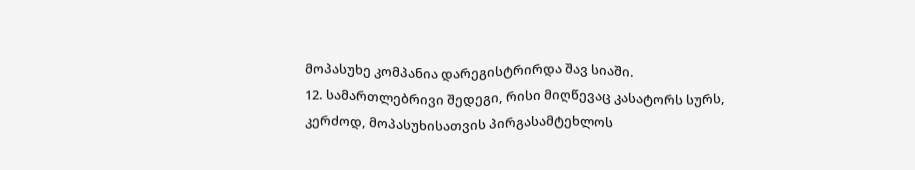მოპასუხე კომპანია დარეგისტრირდა შავ სიაში.
12. სამართლებრივი შედეგი, რისი მიღწევაც კასატორს სურს, კერძოდ, მოპასუხისათვის პირგასამტეხლოს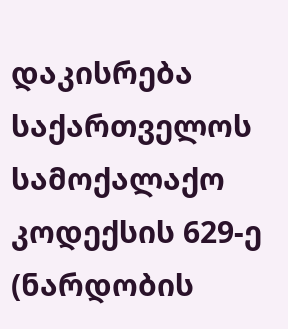დაკისრება საქართველოს სამოქალაქო კოდექსის 629-ე (ნარდობის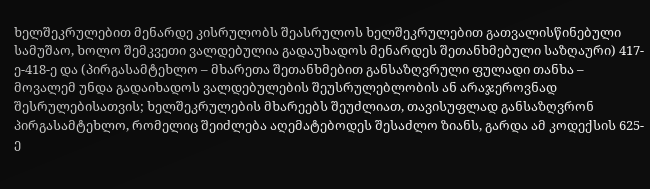ხელშეკრულებით მენარდე კისრულობს შეასრულოს ხელშეკრულებით გათვალისწინებული სამუშაო, ხოლო შემკვეთი ვალდებულია გადაუხადოს მენარდეს შეთანხმებული საზღაური) 417-ე-418-ე და (პირგასამტეხლო – მხარეთა შეთანხმებით განსაზღვრული ფულადი თანხა – მოვალემ უნდა გადაიხადოს ვალდებულების შეუსრულებლობის ან არაჯეროვნად შესრულებისათვის; ხელშეკრულების მხარეებს შეუძლიათ, თავისუფლად განსაზღვრონ პირგასამტეხლო, რომელიც შეიძლება აღემატებოდეს შესაძლო ზიანს, გარდა ამ კოდექსის 625-ე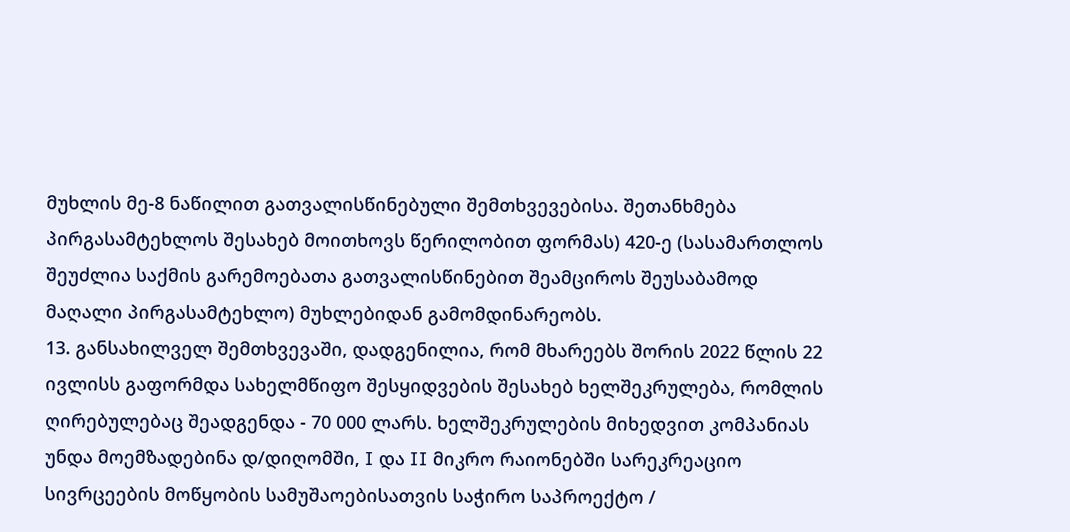მუხლის მე-8 ნაწილით გათვალისწინებული შემთხვევებისა. შეთანხმება პირგასამტეხლოს შესახებ მოითხოვს წერილობით ფორმას) 420-ე (სასამართლოს შეუძლია საქმის გარემოებათა გათვალისწინებით შეამციროს შეუსაბამოდ მაღალი პირგასამტეხლო) მუხლებიდან გამომდინარეობს.
13. განსახილველ შემთხვევაში, დადგენილია, რომ მხარეებს შორის 2022 წლის 22 ივლისს გაფორმდა სახელმწიფო შესყიდვების შესახებ ხელშეკრულება, რომლის ღირებულებაც შეადგენდა - 70 000 ლარს. ხელშეკრულების მიხედვით კომპანიას უნდა მოემზადებინა დ/დიღომში, I და II მიკრო რაიონებში სარეკრეაციო სივრცეების მოწყობის სამუშაოებისათვის საჭირო საპროექტო /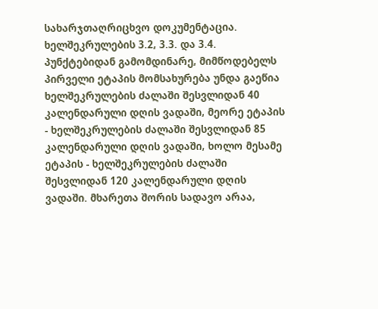სახარჯთაღრიცხვო დოკუმენტაცია. ხელშეკრულების 3.2, 3.3. და 3.4. პუნქტებიდან გამომდინარე, მიმწოდებელს პირველი ეტაპის მომსახურება უნდა გაეწია ხელშეკრულების ძალაში შესვლიდან 40 კალენდარული დღის ვადაში, მეორე ეტაპის - ხელშეკრულების ძალაში შესვლიდან 85 კალენდარული დღის ვადაში, ხოლო მესამე ეტაპის - ხელშეკრულების ძალაში შესვლიდან 120 კალენდარული დღის ვადაში. მხარეთა შორის სადავო არაა,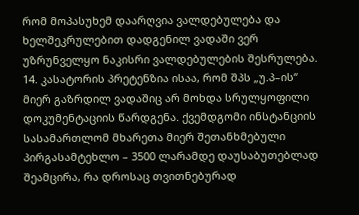რომ მოპასუხემ დაარღვია ვალდებულება და ხელშეკრულებით დადგენილ ვადაში ვერ უზრუნველყო ნაკისრი ვალდებულების შესრულება.
14. კასატორის პრეტენზია ისაა, რომ შპს „უ.პ–ის“ მიერ გაზრდილ ვადაშიც არ მოხდა სრულყოფილი დოკუმენტაციის წარდგენა. ქვემდგომი ინსტანციის სასამართლომ მხარეთა მიერ შეთანხმებული პირგასამტეხლო – 3500 ლარამდე დაუსაბუთებლად შეამცირა, რა დროსაც თვითნებურად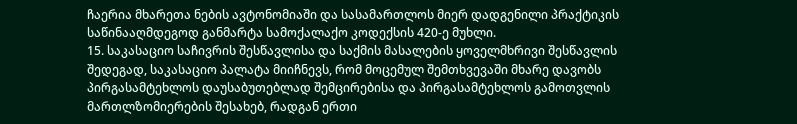ჩაერია მხარეთა ნების ავტონომიაში და სასამართლოს მიერ დადგენილი პრაქტიკის საწინააღმდეგოდ განმარტა სამოქალაქო კოდექსის 420-ე მუხლი.
15. საკასაციო საჩივრის შესწავლისა და საქმის მასალების ყოველმხრივი შესწავლის შედეგად, საკასაციო პალატა მიიჩნევს, რომ მოცემულ შემთხვევაში მხარე დავობს პირგასამტეხლოს დაუსაბუთებლად შემცირებისა და პირგასამტეხლოს გამოთვლის მართლზომიერების შესახებ, რადგან ერთი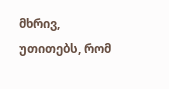მხრივ, უთითებს, რომ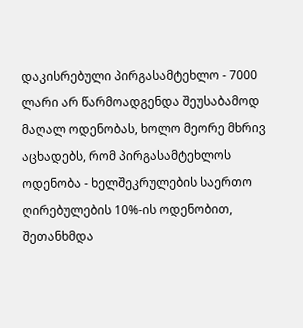დაკისრებული პირგასამტეხლო - 7000 ლარი არ წარმოადგენდა შეუსაბამოდ მაღალ ოდენობას, ხოლო მეორე მხრივ აცხადებს, რომ პირგასამტეხლოს ოდენობა - ხელშეკრულების საერთო ღირებულების 10%-ის ოდენობით, შეთანხმდა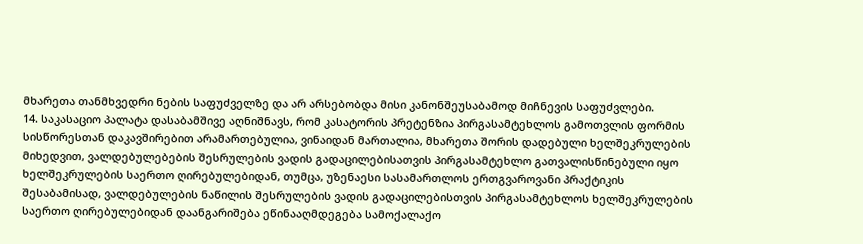მხარეთა თანმხვედრი ნების საფუძველზე და არ არსებობდა მისი კანონშეუსაბამოდ მიჩნევის საფუძვლები.
14. საკასაციო პალატა დასაბამშივე აღნიშნავს, რომ კასატორის პრეტენზია პირგასამტეხლოს გამოთვლის ფორმის სისწორესთან დაკავშირებით არამართებულია, ვინაიდან მართალია, მხარეთა შორის დადებული ხელშეკრულების მიხედვით, ვალდებულებების შესრულების ვადის გადაცილებისათვის პირგასამტეხლო გათვალისწინებული იყო ხელშეკრულების საერთო ღირებულებიდან, თუმცა, უზენაესი სასამართლოს ერთგვაროვანი პრაქტიკის შესაბამისად, ვალდებულების ნაწილის შესრულების ვადის გადაცილებისთვის პირგასამტეხლოს ხელშეკრულების საერთო ღირებულებიდან დაანგარიშება ეწინააღმდეგება სამოქალაქო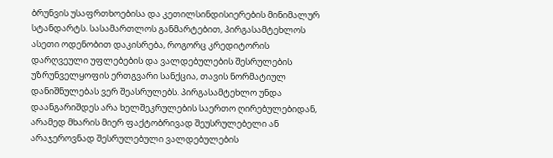ბრუნვის უსაფრთხოებისა და კეთილსინდისიერების მინიმალურ სტანდარტს. სასამართლოს განმარტებით, პირგასამტეხლოს ასეთი ოდენობით დაკისრება, როგორც კრედიტორის დარღვეული უფლებების და ვალდებულების შესრულების უზრუნველყოფის ერთგვარი სანქცია, თავის ნორმატიულ დანიშნულებას ვერ შეასრულებს. პირგასამტეხლო უნდა დაანგარიშდეს არა ხელშეკრულების საერთო ღირებულებიდან, არამედ მხარის მიერ ფაქტობრივად შეუსრულებელი ან არაჯეროვნად შესრულებული ვალდებულების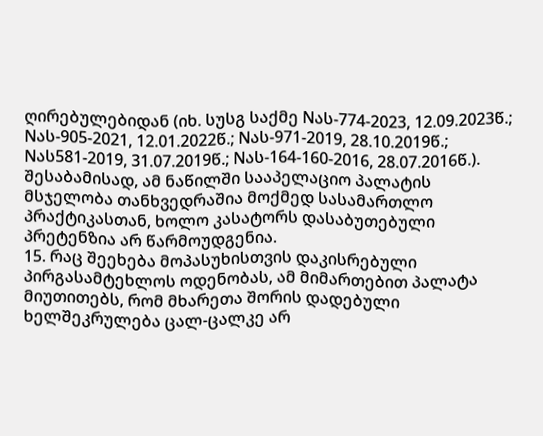ღირებულებიდან (იხ. სუსგ საქმე Nას-774-2023, 12.09.2023წ.; Nას-905-2021, 12.01.2022წ.; Nას-971-2019, 28.10.2019წ.; Nას581-2019, 31.07.2019წ.; Nას-164-160-2016, 28.07.2016წ.). შესაბამისად, ამ ნაწილში სააპელაციო პალატის მსჯელობა თანხვედრაშია მოქმედ სასამართლო პრაქტიკასთან, ხოლო კასატორს დასაბუთებული პრეტენზია არ წარმოუდგენია.
15. რაც შეეხება მოპასუხისთვის დაკისრებული პირგასამტეხლოს ოდენობას, ამ მიმართებით პალატა მიუთითებს, რომ მხარეთა შორის დადებული ხელშეკრულება ცალ-ცალკე არ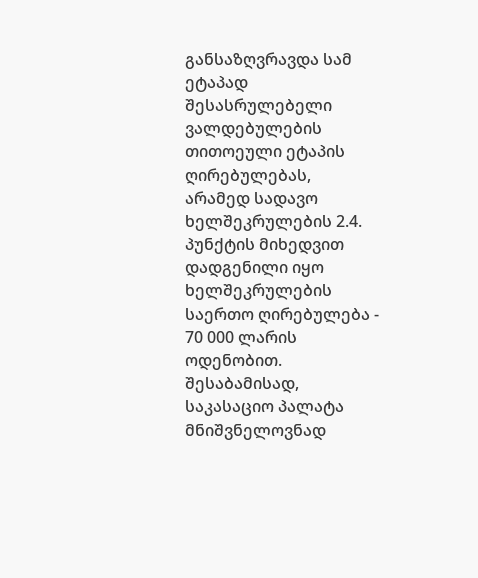განსაზღვრავდა სამ ეტაპად შესასრულებელი ვალდებულების თითოეული ეტაპის ღირებულებას, არამედ სადავო ხელშეკრულების 2.4. პუნქტის მიხედვით დადგენილი იყო ხელშეკრულების საერთო ღირებულება - 70 000 ლარის ოდენობით. შესაბამისად, საკასაციო პალატა მნიშვნელოვნად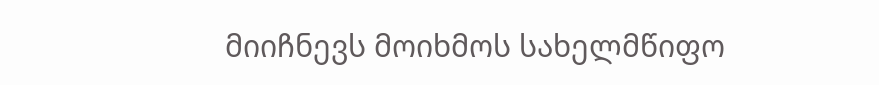მიიჩნევს მოიხმოს სახელმწიფო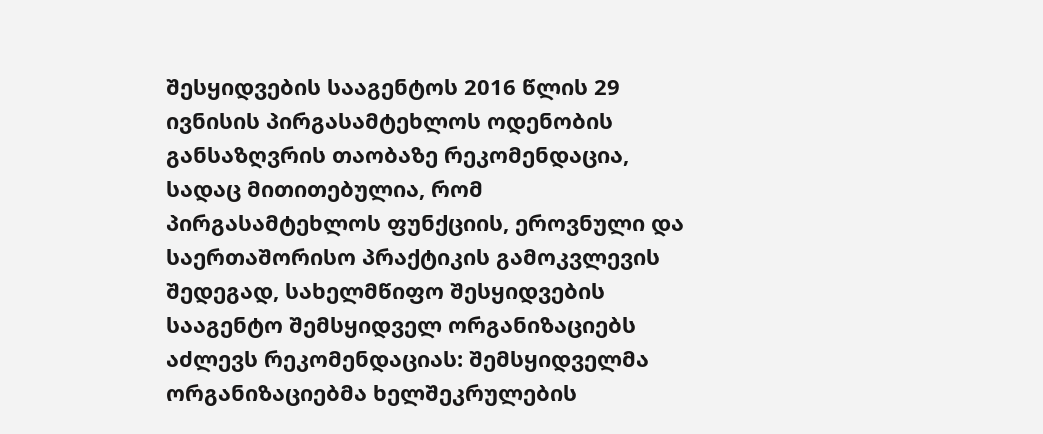შესყიდვების სააგენტოს 2016 წლის 29 ივნისის პირგასამტეხლოს ოდენობის განსაზღვრის თაობაზე რეკომენდაცია, სადაც მითითებულია, რომ პირგასამტეხლოს ფუნქციის, ეროვნული და საერთაშორისო პრაქტიკის გამოკვლევის შედეგად, სახელმწიფო შესყიდვების სააგენტო შემსყიდველ ორგანიზაციებს აძლევს რეკომენდაციას: შემსყიდველმა ორგანიზაციებმა ხელშეკრულების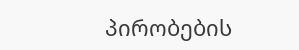პირობების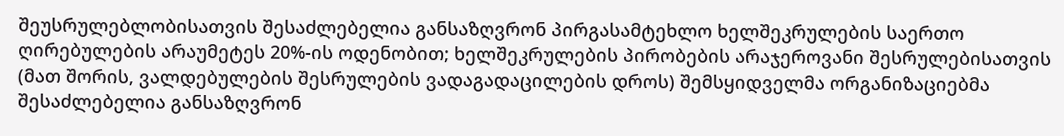შეუსრულებლობისათვის შესაძლებელია განსაზღვრონ პირგასამტეხლო ხელშეკრულების საერთო ღირებულების არაუმეტეს 20%-ის ოდენობით; ხელშეკრულების პირობების არაჯეროვანი შესრულებისათვის (მათ შორის, ვალდებულების შესრულების ვადაგადაცილების დროს) შემსყიდველმა ორგანიზაციებმა შესაძლებელია განსაზღვრონ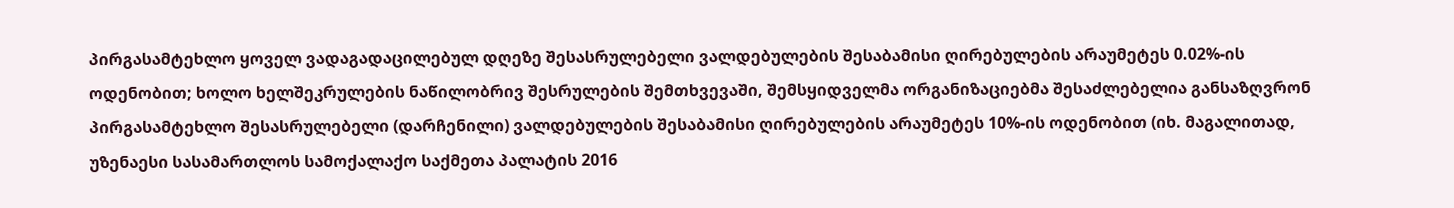პირგასამტეხლო ყოველ ვადაგადაცილებულ დღეზე შესასრულებელი ვალდებულების შესაბამისი ღირებულების არაუმეტეს 0.02%-ის ოდენობით; ხოლო ხელშეკრულების ნაწილობრივ შესრულების შემთხვევაში, შემსყიდველმა ორგანიზაციებმა შესაძლებელია განსაზღვრონ პირგასამტეხლო შესასრულებელი (დარჩენილი) ვალდებულების შესაბამისი ღირებულების არაუმეტეს 10%-ის ოდენობით (იხ. მაგალითად, უზენაესი სასამართლოს სამოქალაქო საქმეთა პალატის 2016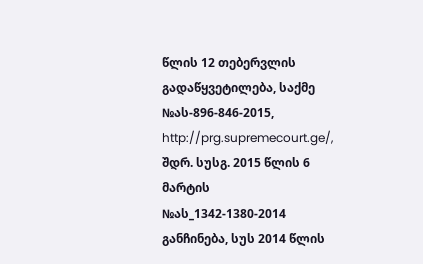წლის 12 თებერვლის გადაწყვეტილება, საქმე №ას-896-846-2015, http://prg.supremecourt.ge/, შდრ. სუსგ. 2015 წლის 6 მარტის №ას_1342-1380-2014 განჩინება, სუს 2014 წლის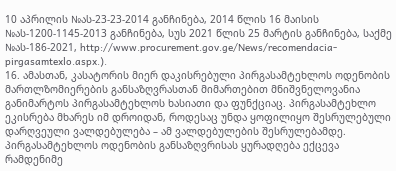10 აპრილის №ას-23-23-2014 განჩინება, 2014 წლის 16 მაისის №ას-1200-1145-2013 განჩინება, სუს 2021 წლის 25 მარტის განჩინება, საქმე №ას-186-2021, http://www.procurement.gov.ge/News/recomendacia-pirgasamtexlo.aspx.).
16. ამასთან, კასატორის მიერ დაკისრებული პირგასამტეხლოს ოდენობის მართლზომიერების განსაზღვრასთან მიმართებით მნიშვნელოვანია განიმარტოს პირგასამტეხლოს ხასიათი და ფუნქციაც. პირგასამტეხლო ეკისრება მხარეს იმ დროიდან, როდესაც უნდა ყოფილიყო შესრულებული დარღვეული ვალდებულება – ამ ვალდებულების შესრულებამდე. პირგასამტეხლოს ოდენობის განსაზღვრისას ყურადღება ექცევა რამდენიმე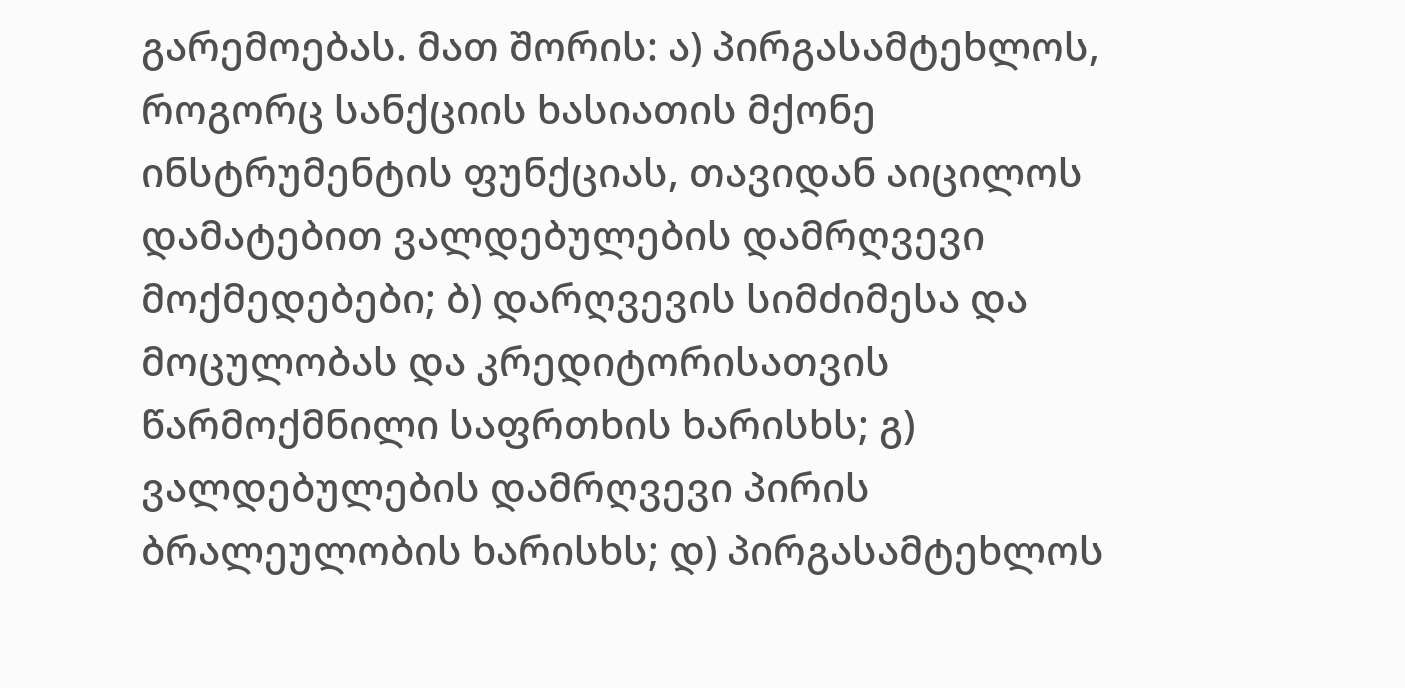გარემოებას. მათ შორის: ა) პირგასამტეხლოს, როგორც სანქციის ხასიათის მქონე ინსტრუმენტის ფუნქციას, თავიდან აიცილოს დამატებით ვალდებულების დამრღვევი მოქმედებები; ბ) დარღვევის სიმძიმესა და მოცულობას და კრედიტორისათვის წარმოქმნილი საფრთხის ხარისხს; გ) ვალდებულების დამრღვევი პირის ბრალეულობის ხარისხს; დ) პირგასამტეხლოს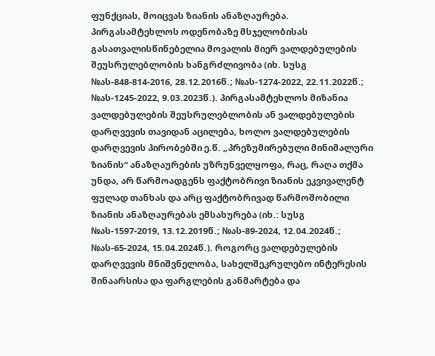ფუნქციას, მოიცვას ზიანის ანაზღაურება. პირგასამტეხლოს ოდენობაზე მსჯელობისას გასათვალისწინებელია მოვალის მიერ ვალდებულების შეუსრულებლობის ხანგრძლივობა (იხ. სუსგ №ას-848-814-2016, 28.12.2016წ.; №ას-1274-2022, 22.11.2022წ.; №ას-1245-2022, 9.03.2023წ.). პირგასამტეხლოს მიზანია ვალდებულების შეუსრულებლობის ან ვალდებულების დარღვევის თავიდან აცილება, ხოლო ვალდებულების დარღვევის პირობებში ე.წ. „პრეზუმირებული მინიმალური ზიანის“ ანაზღაურების უზრუნველყოფა, რაც, რაღა თქმა უნდა, არ წარმოადგენს ფაქტობრივი ზიანის ეკვივალენტ ფულად თანხას და არც ფაქტობრივად წარმოშობილი ზიანის ანაზღაურებას ემსახურება (იხ.: სუსგ №ას-1597-2019, 13.12.2019წ.; №ას-89-2024, 12.04.2024წ.; №ას-65-2024, 15.04.2024წ.). როგორც ვალდებულების დარღვევის მნიშვნელობა, სახელშეკრულებო ინტერესის შინაარსისა და ფარგლების განმარტება და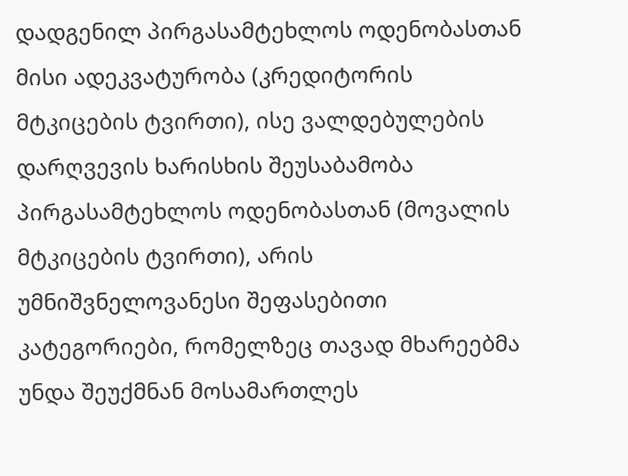დადგენილ პირგასამტეხლოს ოდენობასთან მისი ადეკვატურობა (კრედიტორის მტკიცების ტვირთი), ისე ვალდებულების დარღვევის ხარისხის შეუსაბამობა პირგასამტეხლოს ოდენობასთან (მოვალის მტკიცების ტვირთი), არის უმნიშვნელოვანესი შეფასებითი კატეგორიები, რომელზეც თავად მხარეებმა უნდა შეუქმნან მოსამართლეს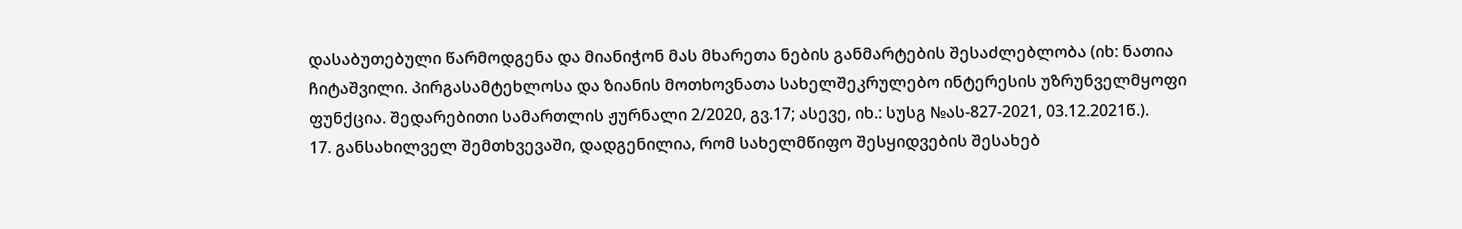დასაბუთებული წარმოდგენა და მიანიჭონ მას მხარეთა ნების განმარტების შესაძლებლობა (იხ: ნათია ჩიტაშვილი. პირგასამტეხლოსა და ზიანის მოთხოვნათა სახელშეკრულებო ინტერესის უზრუნველმყოფი ფუნქცია. შედარებითი სამართლის ჟურნალი 2/2020, გვ.17; ასევე, იხ.: სუსგ №ას-827-2021, 03.12.2021წ.).
17. განსახილველ შემთხვევაში, დადგენილია, რომ სახელმწიფო შესყიდვების შესახებ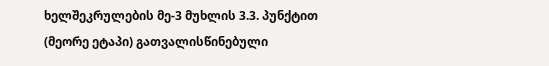ხელშეკრულების მე-3 მუხლის 3.3. პუნქტით (მეორე ეტაპი) გათვალისწინებული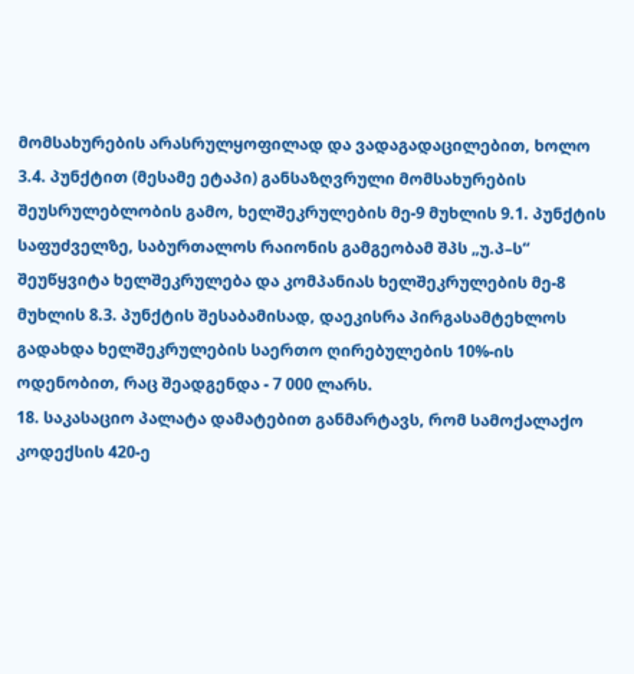მომსახურების არასრულყოფილად და ვადაგადაცილებით, ხოლო 3.4. პუნქტით (მესამე ეტაპი) განსაზღვრული მომსახურების შეუსრულებლობის გამო, ხელშეკრულების მე-9 მუხლის 9.1. პუნქტის საფუძველზე, საბურთალოს რაიონის გამგეობამ შპს „უ.პ–ს“ შეუწყვიტა ხელშეკრულება და კომპანიას ხელშეკრულების მე-8 მუხლის 8.3. პუნქტის შესაბამისად, დაეკისრა პირგასამტეხლოს გადახდა ხელშეკრულების საერთო ღირებულების 10%-ის ოდენობით, რაც შეადგენდა - 7 000 ლარს.
18. საკასაციო პალატა დამატებით განმარტავს, რომ სამოქალაქო კოდექსის 420-ე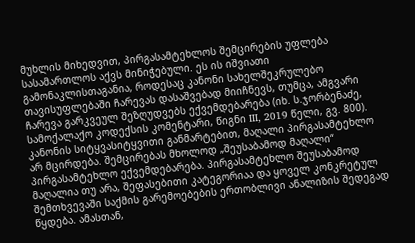მუხლის მიხედვით, პირგასამტეხლოს შემცირების უფლება სასამართლოს აქვს მინიჭებული. ეს ის იშვიათი გამონაკლისთაგანია, როდესაც კანონი სახელშეკრულებო თავისუფლებაში ჩარევას დასაშვებად მიიჩნევს, თუმცა, ამგვარი ჩარევა გარკვეულ შეზღუდვებს ექვემდებარება (იხ. ს.ჯორბენაძე, სამოქალაქო კოდექსის კომენტარი, წიგნი III, 2019 წელი, გვ. 800). კანონის სიტყვასიტყვითი განმარტებით, მაღალი პირგასამტეხლო არ მცირდება. შემცირებას მხოლოდ „შეუსაბამოდ მაღალი“ პირგასამტეხლო ექვემდებარება. პირგასამტეხლო შეუსაბამოდ მაღალია თუ არა, შეფასებითი კატეგორიაა და ყოველ კონკრეტულ შემთხვევაში საქმის გარემოებების ერთობლივი ანალიზის შედეგად წყდება. ამასთან,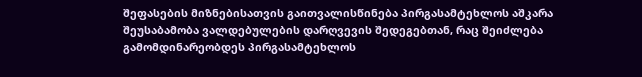შეფასების მიზნებისათვის გაითვალისწინება პირგასამტეხლოს აშკარა შეუსაბამობა ვალდებულების დარღვევის შედეგებთან, რაც შეიძლება გამომდინარეობდეს პირგასამტეხლოს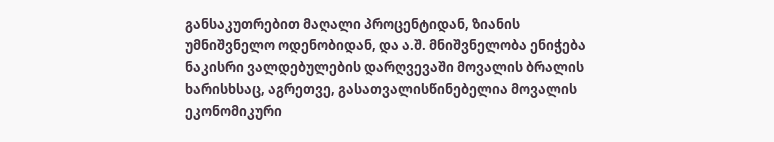განსაკუთრებით მაღალი პროცენტიდან, ზიანის უმნიშვნელო ოდენობიდან, და ა.შ. მნიშვნელობა ენიჭება ნაკისრი ვალდებულების დარღვევაში მოვალის ბრალის ხარისხსაც, აგრეთვე, გასათვალისწინებელია მოვალის ეკონომიკური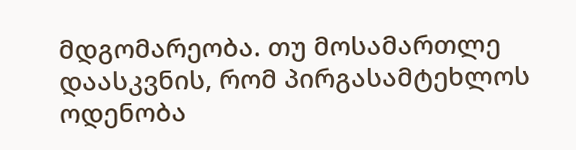მდგომარეობა. თუ მოსამართლე დაასკვნის, რომ პირგასამტეხლოს ოდენობა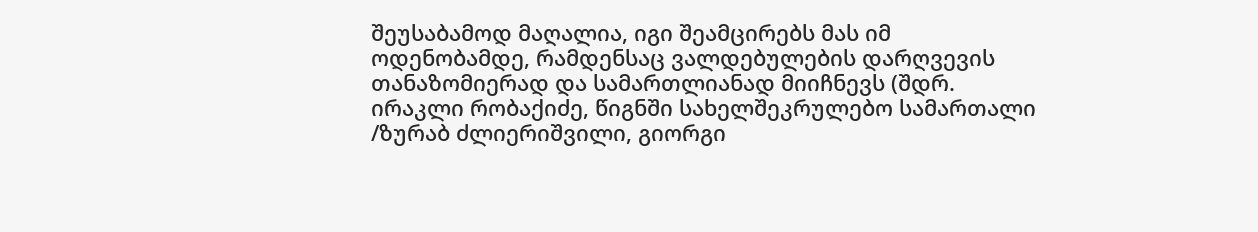შეუსაბამოდ მაღალია, იგი შეამცირებს მას იმ ოდენობამდე, რამდენსაც ვალდებულების დარღვევის თანაზომიერად და სამართლიანად მიიჩნევს (შდრ. ირაკლი რობაქიძე, წიგნში სახელშეკრულებო სამართალი /ზურაბ ძლიერიშვილი, გიორგი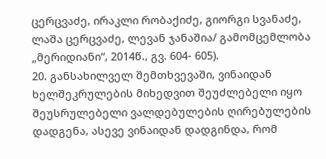ცერცვაძე, ირაკლი რობაქიძე, გიორგი სვანაძე, ლაშა ცერცვაძე, ლევან ჯანაშია/ გამომცემლობა „მერიდიანი“, 2014წ., გვ. 604- 605).
20. განსახილველ შემთხვევაში, ვინაიდან ხელშეკრულების მიხედვით შეუძლებელი იყო შეუსრულებელი ვალდებულების ღირებულების დადგენა, ასევე ვინაიდან დადგინდა, რომ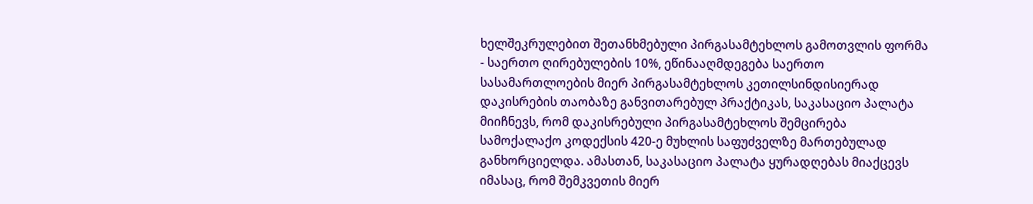ხელშეკრულებით შეთანხმებული პირგასამტეხლოს გამოთვლის ფორმა - საერთო ღირებულების 10%, ეწინააღმდეგება საერთო სასამართლოების მიერ პირგასამტეხლოს კეთილსინდისიერად დაკისრების თაობაზე განვითარებულ პრაქტიკას, საკასაციო პალატა მიიჩნევს, რომ დაკისრებული პირგასამტეხლოს შემცირება სამოქალაქო კოდექსის 420-ე მუხლის საფუძველზე მართებულად განხორციელდა. ამასთან, საკასაციო პალატა ყურადღებას მიაქცევს იმასაც, რომ შემკვეთის მიერ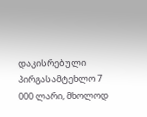დაკისრებული პირგასამტეხლო 7 000 ლარი, მხოლოდ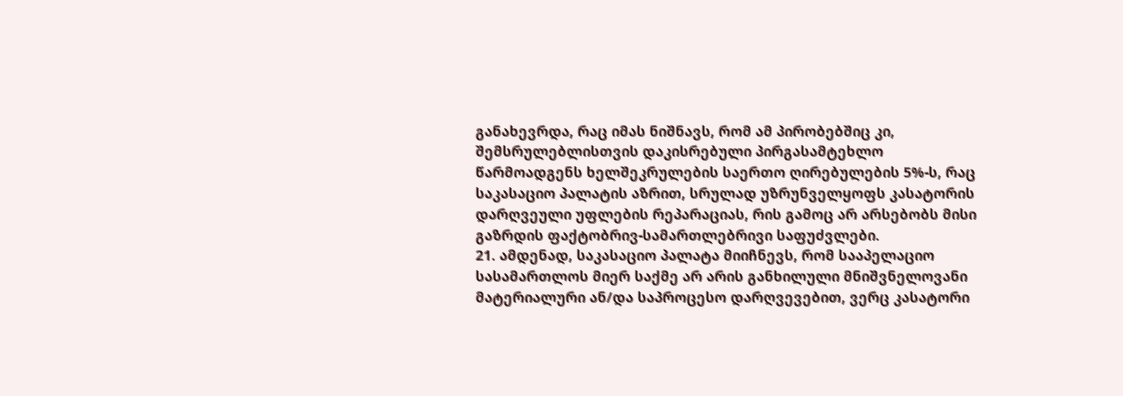განახევრდა, რაც იმას ნიშნავს, რომ ამ პირობებშიც კი, შემსრულებლისთვის დაკისრებული პირგასამტეხლო წარმოადგენს ხელშეკრულების საერთო ღირებულების 5%-ს, რაც საკასაციო პალატის აზრით, სრულად უზრუნველყოფს კასატორის დარღვეული უფლების რეპარაციას, რის გამოც არ არსებობს მისი გაზრდის ფაქტობრივ-სამართლებრივი საფუძვლები.
21. ამდენად, საკასაციო პალატა მიიჩნევს, რომ სააპელაციო სასამართლოს მიერ საქმე არ არის განხილული მნიშვნელოვანი მატერიალური ან/და საპროცესო დარღვევებით, ვერც კასატორი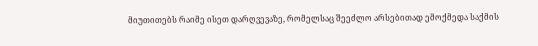მიუთითებს რაიმე ისეთ დარღვევაზე, რომელსაც შეეძლო არსებითად ემოქმედა საქმის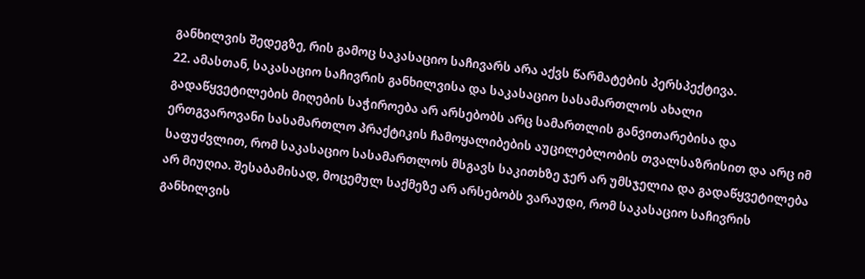განხილვის შედეგზე, რის გამოც საკასაციო საჩივარს არა აქვს წარმატების პერსპექტივა.
22. ამასთან, საკასაციო საჩივრის განხილვისა და საკასაციო სასამართლოს ახალი გადაწყვეტილების მიღების საჭიროება არ არსებობს არც სამართლის განვითარებისა და ერთგვაროვანი სასამართლო პრაქტიკის ჩამოყალიბების აუცილებლობის თვალსაზრისით და არც იმ საფუძვლით, რომ საკასაციო სასამართლოს მსგავს საკითხზე ჯერ არ უმსჯელია და გადაწყვეტილება არ მიუღია. შესაბამისად, მოცემულ საქმეზე არ არსებობს ვარაუდი, რომ საკასაციო საჩივრის განხილვის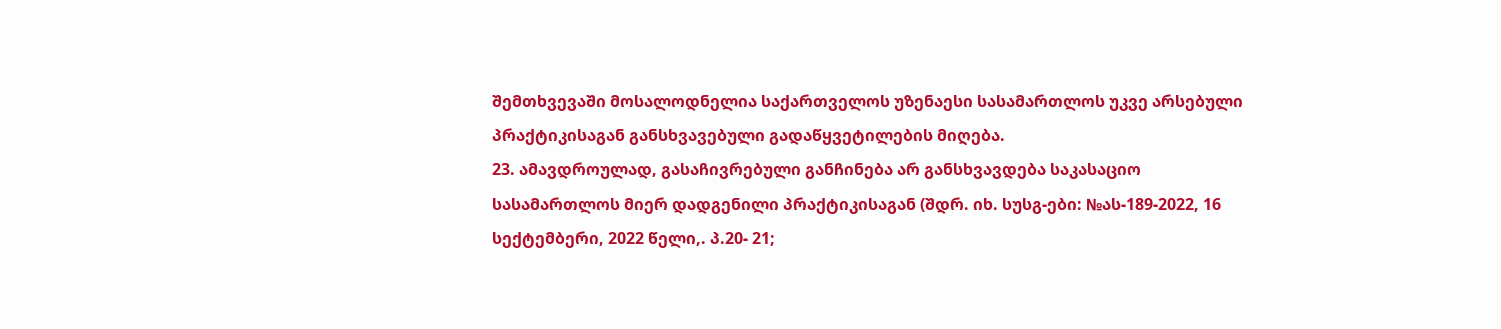შემთხვევაში მოსალოდნელია საქართველოს უზენაესი სასამართლოს უკვე არსებული პრაქტიკისაგან განსხვავებული გადაწყვეტილების მიღება.
23. ამავდროულად, გასაჩივრებული განჩინება არ განსხვავდება საკასაციო სასამართლოს მიერ დადგენილი პრაქტიკისაგან (შდრ. იხ. სუსგ-ები: №ას-189-2022, 16 სექტემბერი, 2022 წელი,. პ.20- 21;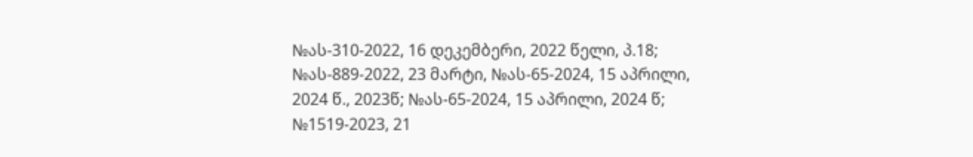№ას-310-2022, 16 დეკემბერი, 2022 წელი, პ.18; №ას-889-2022, 23 მარტი, №ას-65-2024, 15 აპრილი, 2024 წ., 2023წ; №ას-65-2024, 15 აპრილი, 2024 წ; №1519-2023, 21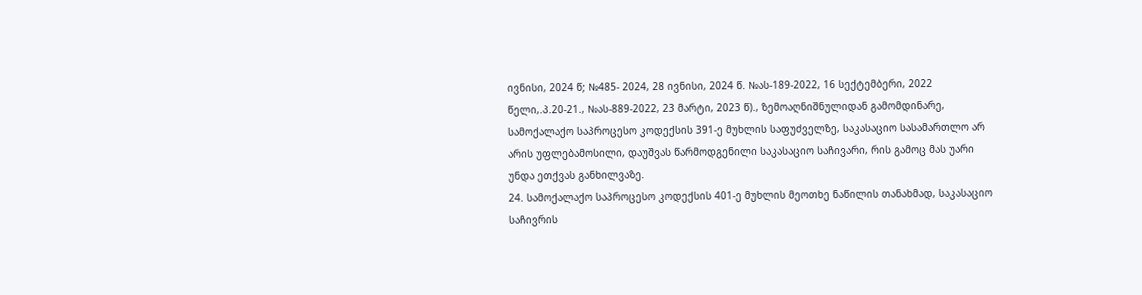ივნისი, 2024 წ; №485- 2024, 28 ივნისი, 2024 წ. №ას-189-2022, 16 სექტემბერი, 2022 წელი,.პ.20-21., №ას-889-2022, 23 მარტი, 2023 წ)., ზემოაღნიშნულიდან გამომდინარე, სამოქალაქო საპროცესო კოდექსის 391-ე მუხლის საფუძველზე, საკასაციო სასამართლო არ არის უფლებამოსილი, დაუშვას წარმოდგენილი საკასაციო საჩივარი, რის გამოც მას უარი უნდა ეთქვას განხილვაზე.
24. სამოქალაქო საპროცესო კოდექსის 401-ე მუხლის მეოთხე ნაწილის თანახმად, საკასაციო საჩივრის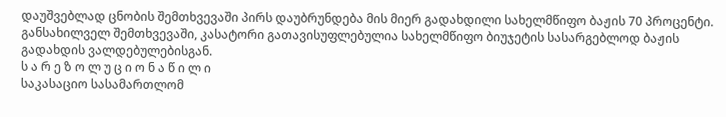დაუშვებლად ცნობის შემთხვევაში პირს დაუბრუნდება მის მიერ გადახდილი სახელმწიფო ბაჟის 70 პროცენტი. განსახილველ შემთხვევაში, კასატორი გათავისუფლებულია სახელმწიფო ბიუჯეტის სასარგებლოდ ბაჟის გადახდის ვალდებულებისგან.
ს ა რ ე ზ ო ლ უ ც ი ო ნ ა წ ი ლ ი
საკასაციო სასამართლომ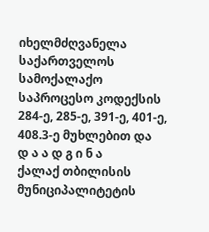იხელმძღვანელა საქართველოს სამოქალაქო საპროცესო კოდექსის 284-ე, 285-ე, 391-ე, 401-ე, 408.3-ე მუხლებით და
დ ა ა დ გ ი ნ ა
ქალაქ თბილისის მუნიციპალიტეტის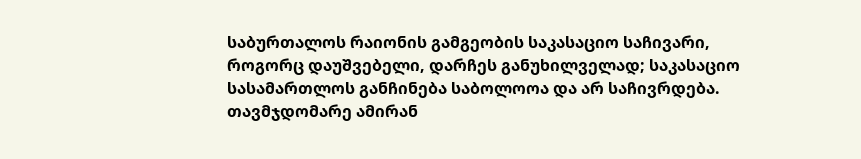საბურთალოს რაიონის გამგეობის საკასაციო საჩივარი, როგორც დაუშვებელი, დარჩეს განუხილველად; საკასაციო სასამართლოს განჩინება საბოლოოა და არ საჩივრდება. თავმჯდომარე ამირან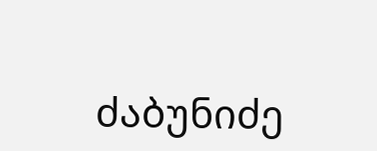ძაბუნიძე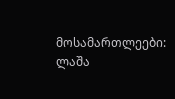მოსამართლეები: ლაშა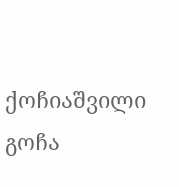ქოჩიაშვილი
გოჩა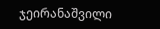ჯეირანაშვილი